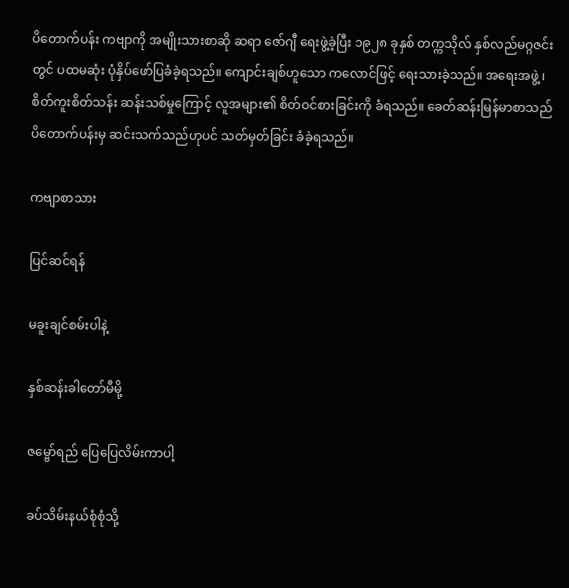ပိတောက်ပန်း ကဗျာကို အမျိုးသားစာဆို ဆရာ ဇော်ဂျီ ရေးဖွဲ့ခဲ့ပြီး ၁၉၂၈ ခုနှစ် တက္ကသိုလ် နှစ်လည်မဂ္ဂဇင်းတွင် ပထမဆုံး ပုံနှိပ်ဖော်ပြခံခဲ့ရသည်။ ကျောင်းချစ်ဟူသော ကလောင်ဖြင့် ရေးသားခဲ့သည်။ အရေးအဖွဲ့ ၊ စိတ်ကူးစိတ်သန်း ဆန်းသစ်မှုကြောင့် လူအများ၏ စိတ်ဝင်စားခြင်းကို ခံရသည်။ ခေတ်ဆန်းမြန်မာစာသည် ပိတောက်ပန်းမှ ဆင်းသက်သည်ဟုပင် သတ်မှတ်ခြင်း ခံခဲ့ရသည်။

ကဗျာစာသား

ပြင်ဆင်ရန်

မခူးချင်စမ်းပါနဲ့

နှစ်ဆန်းခါတော်မီမို့

ဇမ္ဗော်ရည် ပြေပြေလိမ်းကာပါ့

ခပ်သိမ်းနယ်စုံစုံသို့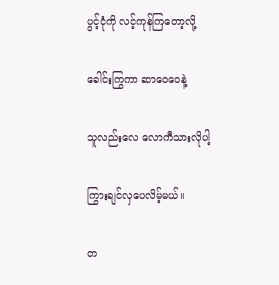ပွင့်ငုံကို လင့်ကုန်ကြတော့လို့

ခေါင်းကြွကာ ဆာဝေဝေနဲ့

သူလည်းလေ လောကီသားလိုပါ့

ကြွားချင်လှပေလိမ့်မယ်။

တ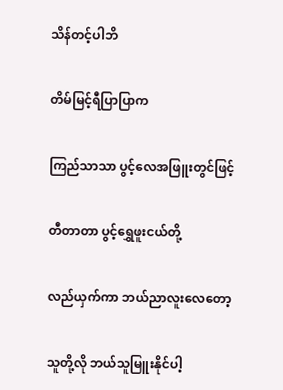သိန်တင့်ပါဘိ

တိမ်မြင့်ရီပြာပြာက

ကြည်သာသာ ပွင့်လေအဖြူးတွင်ဖြင့်

တီတာတာ ပွင့်ရွှေဖူးငယ်တို့

လည်ယှက်ကာ ဘယ်ညာလူးလေတော့

သူတို့လို ဘယ်သူမြူးနိုင်ပါ့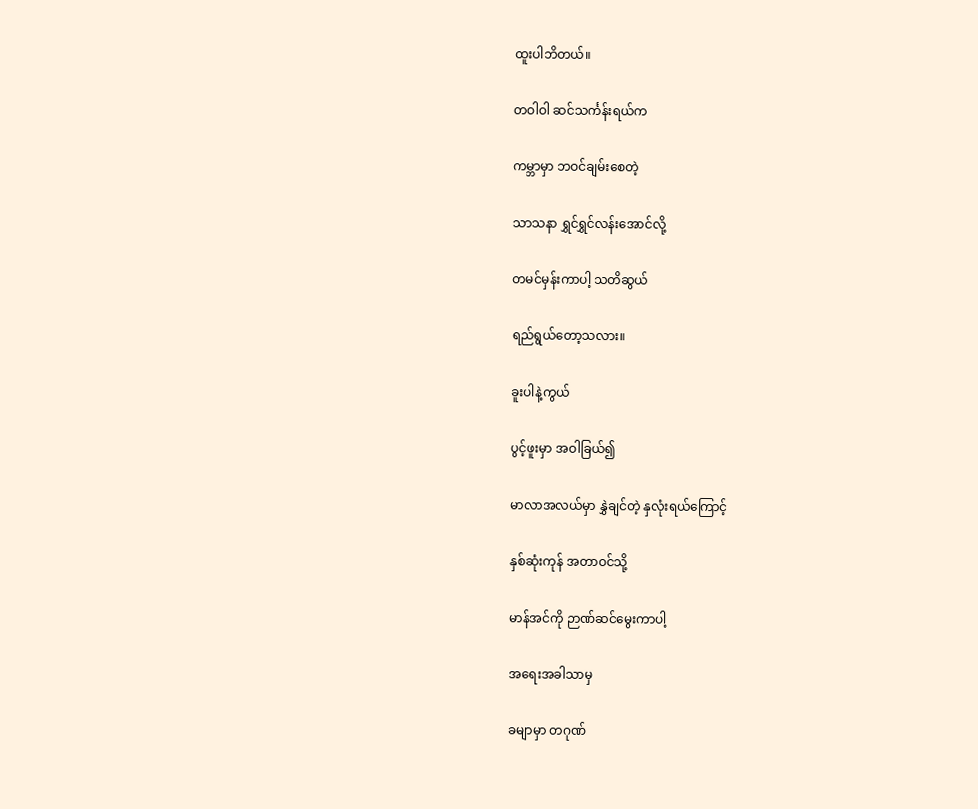ထူးပါဘိတယ်။

တဝါဝါ ဆင်သင်္ကန်းရယ်က

ကမ္ဘာမှာ ဘဝင်ချမ်းစေတဲ့

သာသနာ ရွှင်ရွှင်လန်းအောင်လို့

တမင်မှန်းကာပါ့ သတိဆွယ်

ရည်ရွယ်တော့သလား။

ခူးပါနဲ့ကွယ်

ပွင့်ဖူးမှာ အဝါခြယ်၍

မာလာအလယ်မှာ နွှဲချင်တဲ့ နှလုံးရယ်ကြောင့်

နှစ်ဆုံးကုန် အတာဝင်သို့

မာန်အင်ကို ဉာဏ်ဆင်မွေးကာပါ့

အရေးအခါသာမှ

ခမျာမှာ တဂုဏ်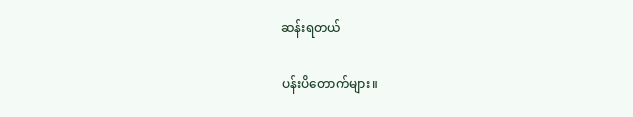ဆန်းရတယ်

ပန်းပိတောက်များ။